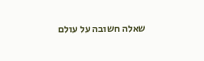שאלה חשובה על עולם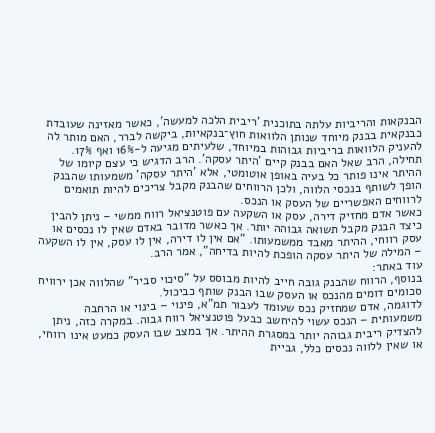הבנקאות והריביות עלתה בתוכנית 'ריבית הלכה למעשה', כאשר מאזינה שעובדת כבנקאית בבנק מיוחד שנותן הלוואות חוץ־בנקאיות, ביקשה לברר, האם מותר לה להעניק הלוואות בריביות גבוהות במיוחד, שלעיתים מגיעה ל-16% ואף 17%.
תחילה, הרב שאל האם בבנק קיים 'היתר עסקה'. הרב הדגיש כי עצם קיומו של ההיתר אינו פותר כל בעיה באופן אוטומטי, אלא 'היתר עסקה' משמעותו שהבנק הופך לשותף בנכסי הלווה, ולכן הרווחים שהבנק מקבל צריכים להיות תואמים לרווחים האפשריים של העסק או הנכס.
כאשר אדם מחזיק דירה, עסק או השקעה עם פוטנציאל רווח ממשי – ניתן להבין כיצד הבנק מקבל תשואה גבוהה יותר. אך כאשר מדובר באדם שאין לו נכסים או עסק רווחי, ההיתר מאבד ממשמעותו. "אם אין לו דירה, אין לו עסק, אין לו השקעה – המילה של היתר עסקה הופכת להיות בדיחה", אמר הרב.
עוד באתר:
בנוסף, הרווח שהבנק גובה חייב להיות מבוסס על "סיכוי סביר" שהלווה אכן ירוויח סכומים דומים מהנכס או העסק שבו הבנק שותף כביכול.
לדוגמה, אדם שמחזיק נכס שעומד לעבור תמ"א, פינוי – בינוי או הרחבה משמעותית – הנכס עשוי להיחשב כבעל פוטנציאל רווח גבוה. במקרה כזה, ניתן להצדיק ריבית גבוהה יותר במסגרת ההיתר. אך במצב שבו העסק כמעט אינו רווחי, או שאין ללווה נכסים כלל, גביית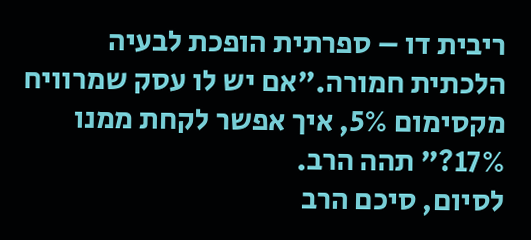ריבית דו – ספרתית הופכת לבעיה הלכתית חמורה."אם יש לו עסק שמרוויח מקסימום 5%, איך אפשר לקחת ממנו 17%?" תהה הרב.
לסיום, סיכם הרב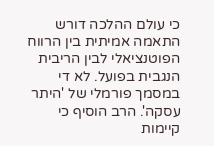כי עולם ההלכה דורש התאמה אמיתית בין הרווח הפוטנציאלי לבין הריבית הנגבית בפועל. לא די במסמך פורמלי של 'היתר עסקה'. הרב הוסיף כי קיימות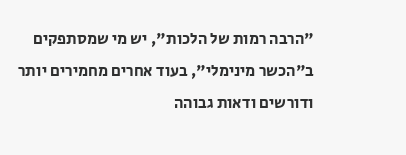"הרבה רמות של הלכות", יש מי שמסתפקים ב"הכשר מינימלי", בעוד אחרים מחמירים יותר ודורשים ודאות גבוהה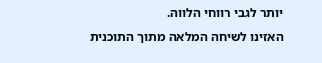יותר לגבי רווחי הלווה.
האזינו לשיחה המלאה מתוך התוכנית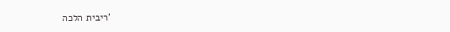'ריבית הלכה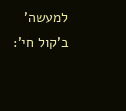למעשה' ב'קול חי':